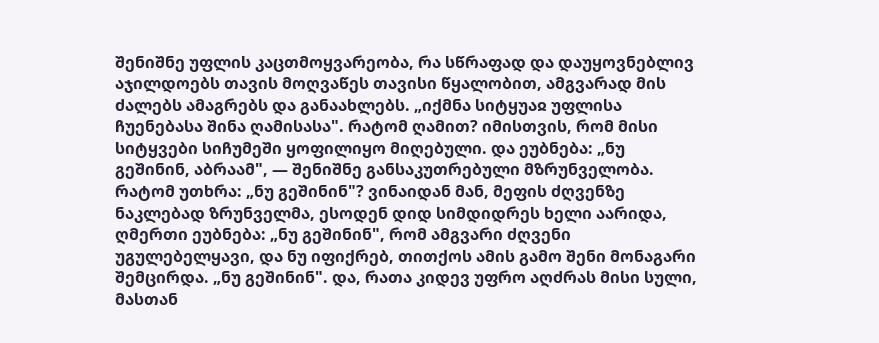შენიშნე უფლის კაცთმოყვარეობა, რა სწრაფად და დაუყოვნებლივ აჯილდოებს თავის მოღვაწეს თავისი წყალობით, ამგვარად მის ძალებს ამაგრებს და განაახლებს. „იქმნა სიტყუაჲ უფლისა ჩუენებასა შინა ღამისასა". რატომ ღამით? იმისთვის, რომ მისი სიტყვები სიჩუმეში ყოფილიყო მიღებული. და ეუბნება: „ნუ გეშინინ, აბრაამ", — შენიშნე განსაკუთრებული მზრუნველობა. რატომ უთხრა: „ნუ გეშინინ"? ვინაიდან მან, მეფის ძღვენზე ნაკლებად ზრუნველმა, ესოდენ დიდ სიმდიდრეს ხელი აარიდა, ღმერთი ეუბნება: „ნუ გეშინინ", რომ ამგვარი ძღვენი უგულებელყავი, და ნუ იფიქრებ, თითქოს ამის გამო შენი მონაგარი შემცირდა. „ნუ გეშინინ". და, რათა კიდევ უფრო აღძრას მისი სული, მასთან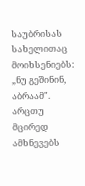საუბრისას სახელითაც მოიხსენიებს: „ნუ გეშინინ, აბრაამ". არცთუ მცირედ ამხნევებს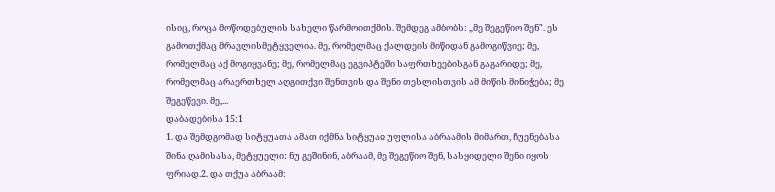ისიც, როცა მოწოდებულის სახელი წარმოითქმის. შემდეგ ამბობს: „მე შეგეწიო შენ". ეს გამოთქმაც მრავლისმეტყველია. მე, რომელმაც ქალდეის მიწიდან გამოგიწვიე; მე, რომელმაც აქ მოგიყვანე; მე, რომელმაც ეგვიპტეში საფრთხეებისგან გაგარიდე; მე, რომელმაც არაერთხელ აღგითქვი შენთვის და შენი თესლისთვის ამ მიწის მინიჭება; მე შეგეწევი. მე,...
დაბადებისა 15:1
1. და შემდგომად სიტყუათა ამათ იქმნა სიტყუაჲ უფლისა აბრაამის მიმართ, ჩუენებასა შინა ღამისასა, მეტყუელი: ნუ გეშინინ, აბრაამ, მე შეგეწიო შენ, სასყიდელი შენი იყოს ფრიად.2. და თქუა აბრაამ: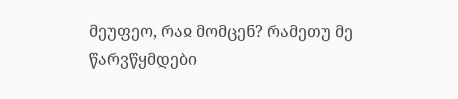მეუფეო, რაჲ მომცენ? რამეთუ მე წარვწყმდები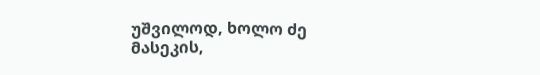უშვილოდ, ხოლო ძე მასეკის,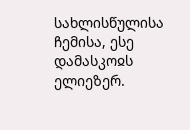სახლისწულისა ჩემისა, ესე დამასკოჲს ელიეზერ.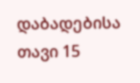დაბადებისა თავი 15